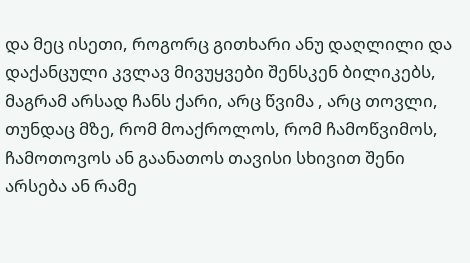და მეც ისეთი, როგორც გითხარი ანუ დაღლილი და დაქანცული კვლავ მივუყვები შენსკენ ბილიკებს, მაგრამ არსად ჩანს ქარი, არც წვიმა , არც თოვლი, თუნდაც მზე, რომ მოაქროლოს, რომ ჩამოწვიმოს, ჩამოთოვოს ან გაანათოს თავისი სხივით შენი არსება ან რამე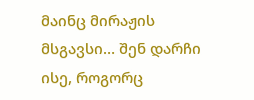მაინც მირაჟის მსგავსი… შენ დარჩი ისე, როგორც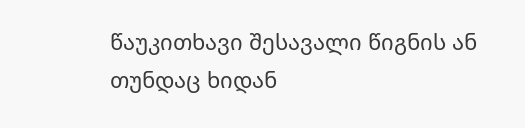წაუკითხავი შესავალი წიგნის ან თუნდაც ხიდან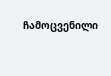ჩამოცვენილი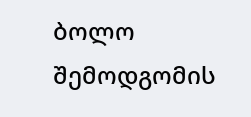ბოლო შემოდგომის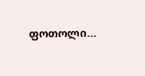ფოთოლი…